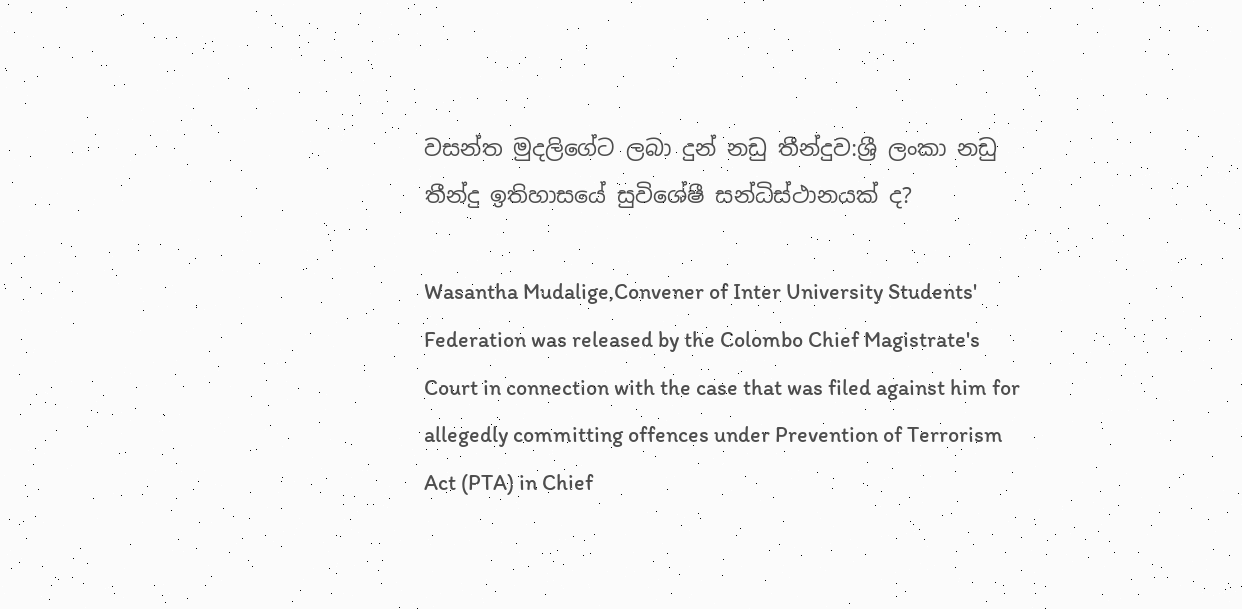වසන්ත මුදලිගේට ලබා දුන් නඩු තීන්දුව:ශ්‍රී ලංකා නඩු තීන්දු ඉතිහාසයේ සුවිශේෂී සන්ධිස්ථානයක් ද?

Wasantha Mudalige,Convener of Inter University Students' Federation was released by the Colombo Chief Magistrate's Court in connection with the case that was filed against him for allegedly committing offences under Prevention of Terrorism Act (PTA) in Chief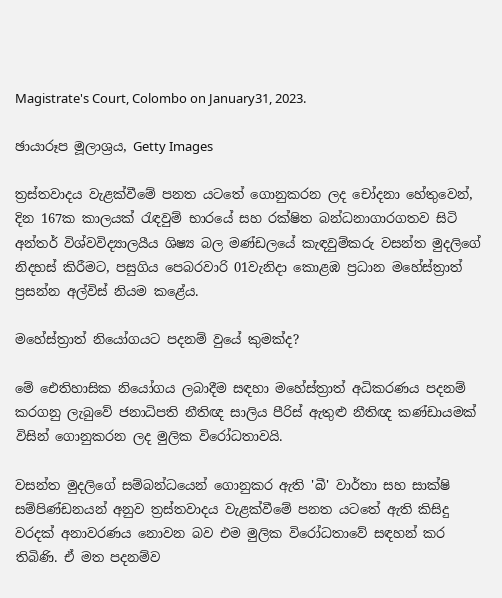Magistrate's Court, Colombo on January31, 2023.

ඡායාරූප මූලාශ්‍රය, Getty Images

ත්‍රස්තවාදය වැළක්වීමේ පනත යටතේ ගොනුකරන ලද චෝදනා හේතුවෙන්, දින 167ක කාලයක් රැඳවුම් භාරයේ සහ රක්ෂිත බන්ධනාගාරගතව සිටි අන්තර් විශ්වවිද්‍යාලයීය ශිෂ්‍ය බල මණ්ඩලයේ කැඳවුම්කරු වසන්ත මුදලිගේ නිදහස් කිරීමට, පසුගිය පෙබරවාරි 01වැනිදා කොළඹ ප්‍රධාන මහේස්ත්‍රාත් ප්‍රසන්න අල්විස් නියම කළේය.

මහේස්ත්‍රාත් නියෝගයට පදනම් වුයේ කුමක්ද?

මේ ඓතිහාසික නියෝගය ලබාදීම සඳහා මහේස්ත්‍රාත් අධිකරණය පදනම් කරගනු ලැබුවේ ජනාධිපති නීතිඥ සාලිය පීරිස් ඇතුළු නීතිඥ කණ්ඩායමක් විසින් ගොනුකරන ලද මුලික විරෝධතාවයි.

වසන්ත මුදලිගේ සම්බන්ධයෙන් ගොනුකර ඇති 'බී' වාර්තා සහ සාක්ෂි සම්පිණ්ඩනයන් අනුව ත්‍රස්තවාදය වැළක්වීමේ පනත යටතේ ඇති කිසිදු වරදක් අනාවරණය නොවන බව එම මුලික විරෝධතාවේ සඳහන් කර තිබිණි. ඒ මත පදනම්ව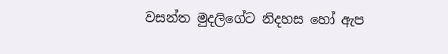වසන්ත මුදලිගේට නිදහස හෝ ඇප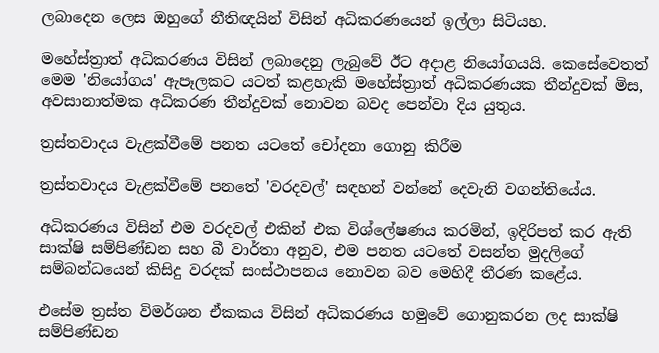ලබාදෙන ලෙස ඔහුගේ නීතිඥයින් විසින් අධිකරණයෙන් ඉල්ලා සිටියහ.

මහේස්ත්‍රාත් අධිකරණය විසින් ලබාදෙනු ලැබුවේ ඊට අදාළ නියෝගයයි. කෙසේවෙතත් මෙම 'නියෝගය' ඇපෑලකට යටත් කළහැකි මහේස්ත්‍රාත් අධිකරණයක තීන්දුවක් මිස, අවසානාත්මක අධිකරණ තීන්දුවක් නොවන බවද පෙන්වා දිය යුතුය.

ත්‍රස්තවාදය වැළක්වීමේ පනත යටතේ චෝදනා ගොනු කිරීම

ත්‍රස්තවාදය වැළක්වීමේ පනතේ 'වරදවල්' සඳහන් වන්නේ දෙවැනි වගන්තියේය.

අධිකරණය විසින් එම වරදවල් එකින් එක විශ්ලේෂණය කරමින්, ඉදිරිපත් කර ඇති සාක්ෂි සම්පිණ්ඩන සහ බී වාර්තා අනුව, එම පනත යටතේ වසන්ත මුදලිගේ සම්බන්ධයෙන් කිසිදු වරදක් සංස්ථාපනය නොවන බව මෙහිදී තීරණ කළේය.

එසේම ත්‍රස්ත විමර්ශන ඒකකය විසින් අධිකරණය හමුවේ ගොනුකරන ලද සාක්ෂි සම්පිණ්ඩන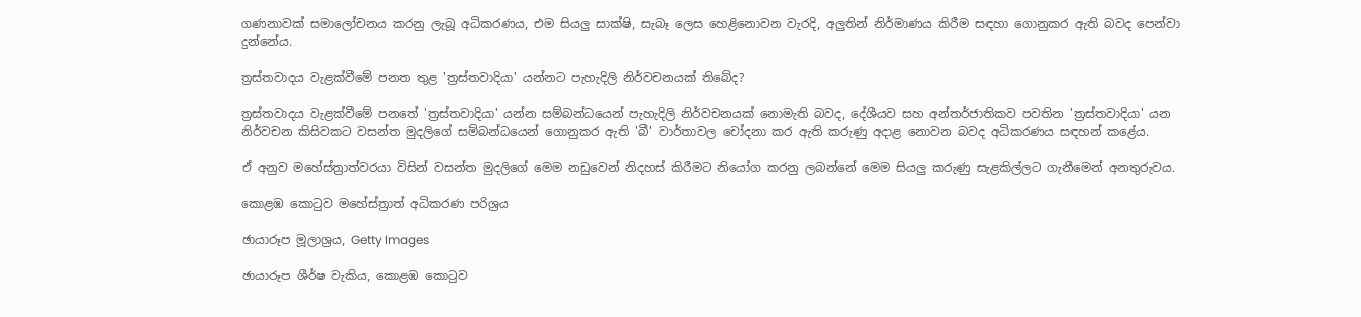ගණනාවක් සමාලෝචනය කරනු ලැබූ අධිකරණය, එම සියලු සාක්ෂි, සැබෑ ලෙස හෙළිනොවන වැරදි, අලුතින් නිර්මාණය කිරීම සඳහා ගොනුකර ඇති බවද පෙන්වා දුන්නේය.

ත්‍රස්තවාදය වැළක්වීමේ පනත තුළ 'ත්‍රස්තවාදියා' යන්නට පැහැදිලි නිර්වචනයක් තිබේද?

ත්‍රස්තවාදය වැළක්වීමේ පනතේ 'ත්‍රස්තවාදියා' යන්න සම්බන්ධයෙන් පැහැදිලි නිර්වචනයක් නොමැති බවද, දේශීයව සහ අන්තර්ජාතිකව පවතින 'ත්‍රස්තවාදියා' යන නිර්වචන කිසිවකට වසන්ත මුදලිගේ සම්බන්ධයෙන් ගොනුකර ඇති 'බී' වාර්තාවල චෝදනා කර ඇති කරුණු අදාළ නොවන බවද අධිකරණය සඳහන් කළේය.

ඒ අනුව මහේස්ත්‍රාත්වරයා විසින් වසන්ත මුදලිගේ මෙම නඩුවෙන් නිදහස් කිරීමට නියෝග කරනු ලබන්නේ මෙම සියලු කරුණු සැළකිල්ලට ගැනීමෙන් අනතුරුවය.

කොළඹ කොටුව මහේස්ත්‍රාත් අධිකරණ පරිශ්‍රය

ඡායාරූප මූලාශ්‍රය, Getty Images

ඡායාරූප ශීර්ෂ වැකිය, කොළඹ කොටුව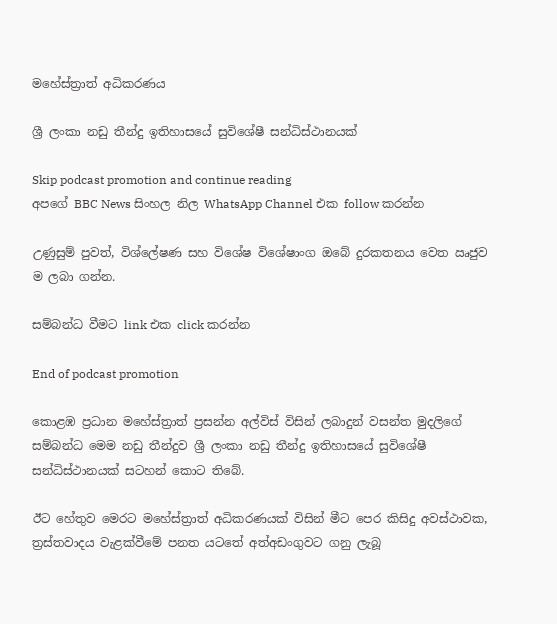මහේස්ත්‍රාත් අධිකරණය

ශ්‍රී ලංකා නඩු තීන්දු ඉතිහාසයේ සුවිශේෂී සන්ධිස්ථානයක්

Skip podcast promotion and continue reading
අපගේ BBC News සිංහල නිල WhatsApp Channel එක follow කරන්න

උණුසුම් පුවත්, විශ්ලේෂණ සහ විශේෂ විශේෂාංග ඔබේ දුරකතනය වෙත ඍජුව ම ලබා ගන්න.

සම්බන්ධ වීමට link එක click කරන්න

End of podcast promotion

කොළඹ ප්‍රධාන මහේස්ත්‍රාත් ප්‍රසන්න අල්විස් විසින් ලබාදුන් වසන්ත මුදලිගේ සම්බන්ධ මෙම නඩු තීන්දුව ශ්‍රී ලංකා නඩු තීන්දු ඉතිහාසයේ සුවිශේෂී සන්ධිස්ථානයක් සටහන් කොට තිබේ.

ඊට හේතුව මෙරට මහේස්ත්‍රාත් අධිකරණයක් විසින් මීට පෙර කිසිදු අවස්ථාවක, ත්‍රස්තවාදය වැළක්වීමේ පනත යටතේ අත්අඩංගුවට ගනු ලැබූ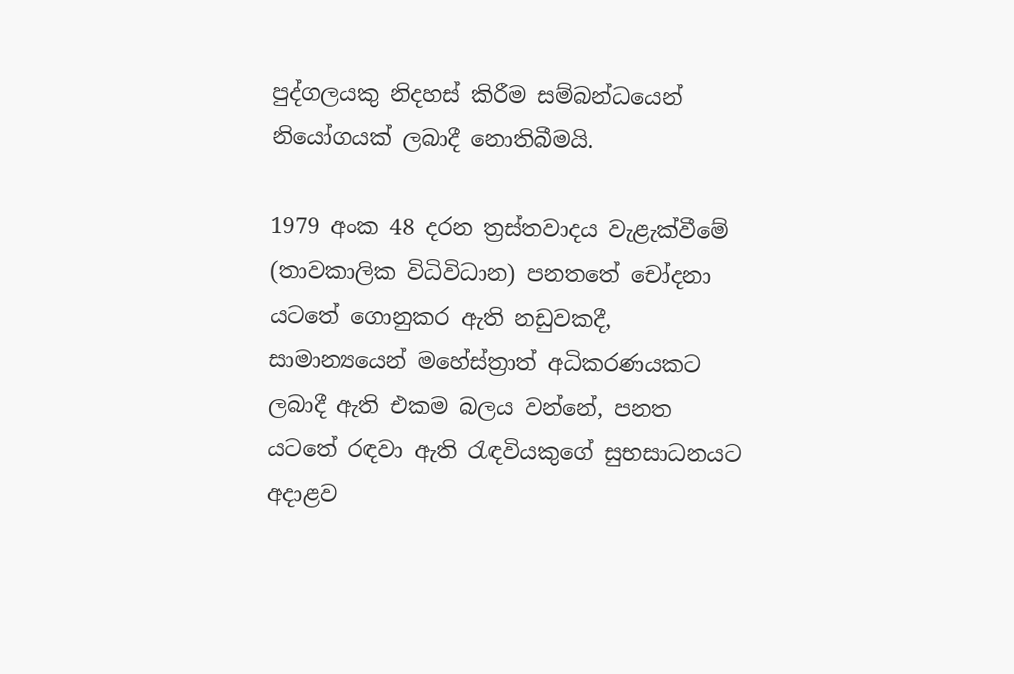පුද්ගලයකු නිදහස් කිරීම සම්බන්ධයෙන් නියෝගයක් ලබාදී නොතිබීමයි.

1979 අංක 48 දරන ත්‍රස්තවාදය වැළැක්වීමේ (තාවකාලික විධිවිධාන) පනතතේ චෝදනා යටතේ ගොනුකර ඇති නඩුවකදී, සාමාන්‍යයෙන් මහේස්ත්‍රාත් අධිකරණයකට ලබාදී ඇති එකම බලය වන්නේ, පනත යටතේ රඳවා ඇති රැඳවියකුගේ සුභසාධනයට අදාළව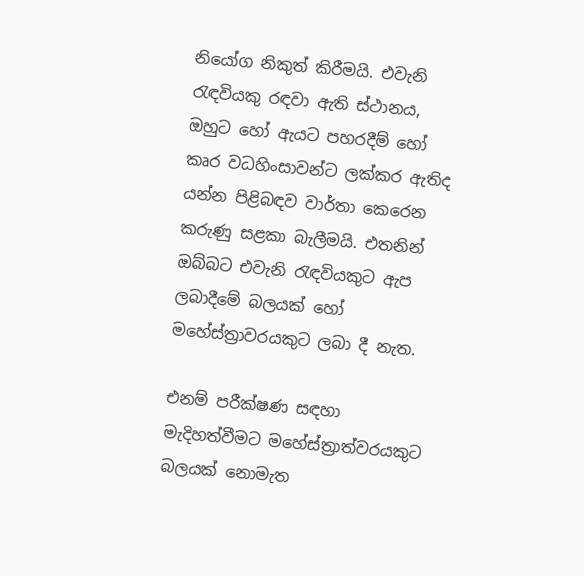නියෝග නිකුත් කිරීමයි. එවැනි රැඳවියකු රඳවා ඇති ස්ථානය, ඔහුට හෝ ඇයට පහරදීම් හෝ කෘර වධහිංසාවන්ට ලක්කර ඇතිද යන්න පිළිබඳව වාර්තා කෙරෙන කරුණු සළකා බැලීමයි. එතනින් ඔබ්බට එවැනි රැඳවියකුට ඇප ලබාදීමේ බලයක් හෝ මහේස්ත්‍රාවරයකුට ලබා දී නැත.

එනම් පරීක්ෂණ සඳහා මැදිහත්වීමට මහේස්ත්‍රාත්වරයකුට බලයක් නොමැත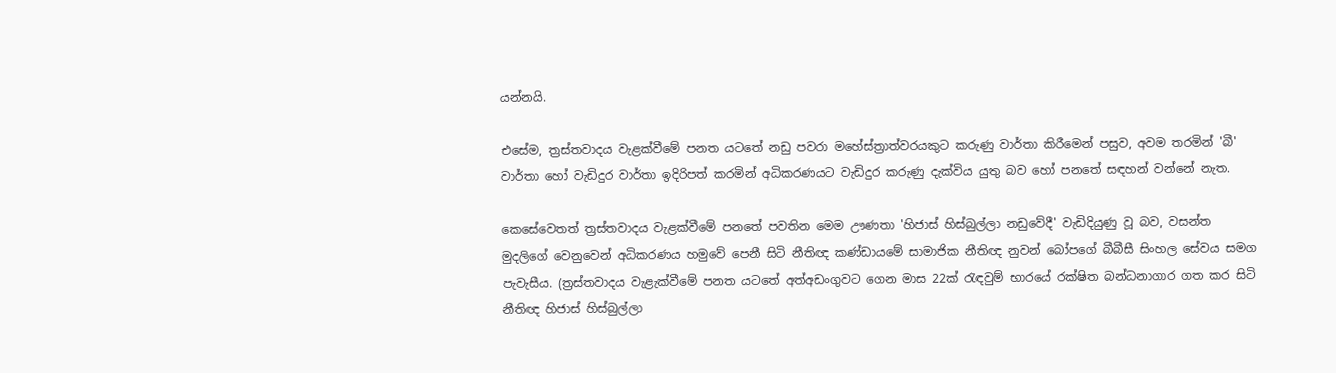යන්නයි.

එසේම, ත්‍රස්තවාදය වැළක්වීමේ පනත යටතේ නඩු පවරා මහේස්ත්‍රාත්වරයකුට කරුණු වාර්තා කිරීමෙන් පසුව, අවම තරමින් 'බී' වාර්තා හෝ වැඩිදුර වාර්තා ඉදිරිපත් කරමින් අධිකරණයට වැඩිදුර කරුණු දැක්විය යුතු බව හෝ පනතේ සඳහන් වන්නේ නැත.

කෙසේවෙතත් ත්‍රස්තවාදය වැළක්වීමේ පනතේ පවතින මෙම ඌණතා 'හිජාස් හිස්බුල්ලා නඩුවේදී' වැඩිදියුණු වූ බව, වසන්ත මුදලිගේ වෙනුවෙන් අධිකරණය හමුවේ පෙනී සිටි නීතිඥ කණ්ඩායමේ සාමාජික නීතිඥ නුවන් බෝපගේ බීබීසී සිංහල සේවය සමග පැවැසීය. (ත්‍රස්තවාදය වැළැක්වීමේ පනත යටතේ අත්අඩංගුවට ගෙන මාස 22ක් රැඳවුම් භාරයේ රක්ෂිත බන්ධනාගාර ගත කර සිටි නීතිඥ හිජාස් හිස්බුල්ලා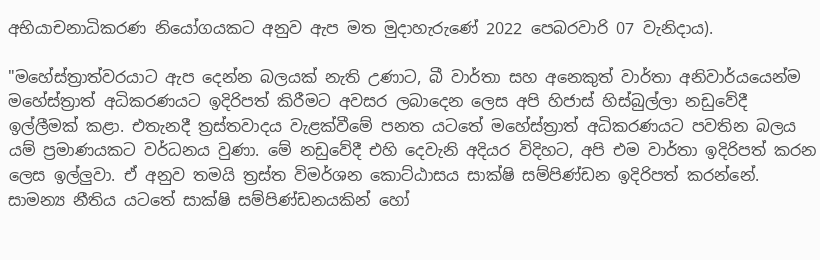අභියාචනාධිකරණ නියෝගයකට අනුව ඇප මත මුදාහැරුණේ 2022 පෙබරවාරි 07 වැනිදාය).

"මහේස්ත්‍රාත්වරයාට ඇප දෙන්න බලයක් නැති උණාට, බී වාර්තා සහ අනෙකුත් වාර්තා අනිවාර්යයෙන්ම මහේස්ත්‍රාත් අධිකරණයට ඉදිරිපත් කිරීමට අවසර ලබාදෙන ලෙස අපි හිජාස් හිස්බුල්ලා නඩුවේදී ඉල්ලීමක් කළා. එතැනදී ත්‍රස්තවාදය වැළක්වීමේ පනත යටතේ මහේස්ත්‍රාත් අධිකරණයට පවතින බලය යම් ප්‍රමාණයකට වර්ධනය වුණා. මේ නඩුවේදී එහි දෙවැනි අදියර විදිහට, අපි එම වාර්තා ඉදිරිපත් කරන ලෙස ඉල්ලුවා. ඒ අනුව තමයි ත්‍රස්ත විමර්ශන කොට්ඨාසය සාක්ෂි සම්පිණ්ඩන ඉදිරිපත් කරන්නේ. සාමන්‍ය නීතිය යටතේ සාක්ෂි සම්පිණ්ඩනයකින් හෝ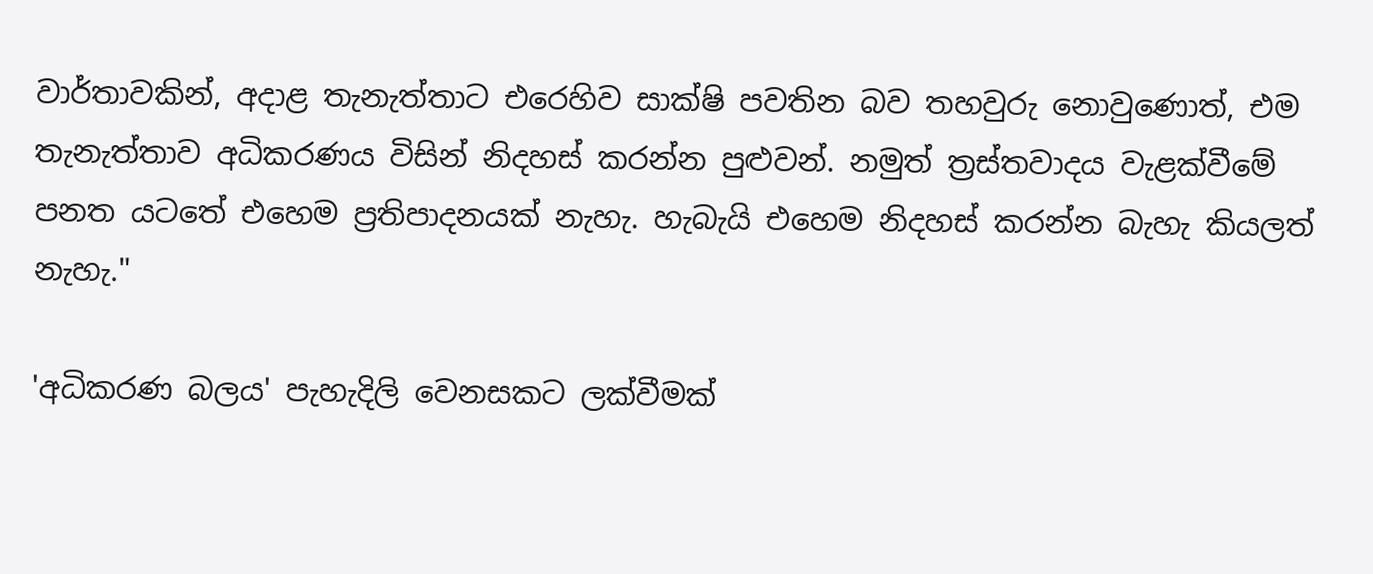වාර්තාවකින්, අදාළ තැනැත්තාට එරෙහිව සාක්ෂි පවතින බව තහවුරු නොවුණොත්, එම තැනැත්තාව අධිකරණය විසින් නිදහස් කරන්න පුළුවන්. නමුත් ත්‍රස්තවාදය වැළක්වීමේ පනත යටතේ එහෙම ප්‍රතිපාදනයක් නැහැ. හැබැයි එහෙම නිදහස් කරන්න බැහැ කියලත් නැහැ."

'අධිකරණ බලය' පැහැදිලි වෙනසකට ලක්වීමක්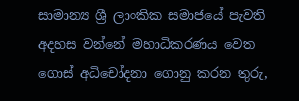සාමාන්‍ය ශ්‍රී ලාංකික සමාජයේ පැවති අදහස වන්නේ මහාධිකරණය වෙත ගොස් අධිචෝදනා ගොනු කරන තුරු,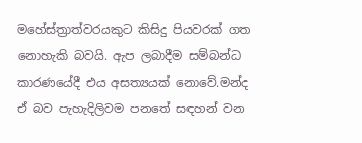මහේස්ත්‍රාත්වරයකුට කිසිදු පියවරක් ගත නොහැකි බවයි. ඇප ලබාදීම සම්බන්ධ කාරණයේදී එය අසත්‍යයක් නොවේ.මන්ද ඒ බව පැහැදිලිවම පනතේ සඳහන් වන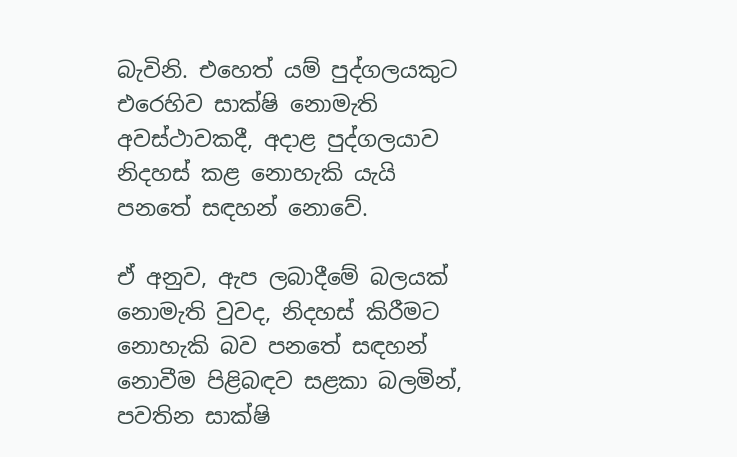බැවිනි. එහෙත් යම් පුද්ගලයකුට එරෙහිව සාක්ෂි නොමැති අවස්ථාවකදී, අදාළ පුද්ගලයාව නිදහස් කළ නොහැකි යැයි පනතේ සඳහන් නොවේ.

ඒ අනුව, ඇප ලබාදීමේ බලයක් නොමැති වුවද, නිදහස් කිරීමට නොහැකි බව පනතේ සඳහන් නොවීම පිළිබඳව සළකා බලමින්, පවතින සාක්ෂි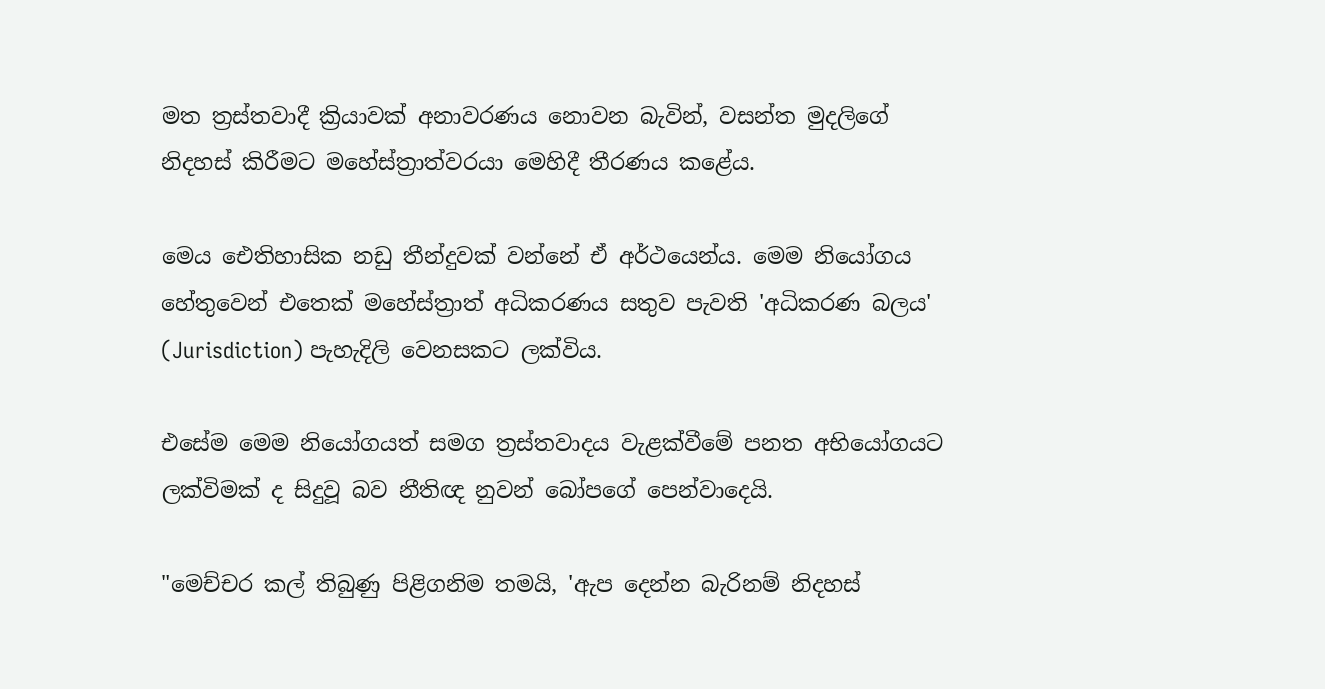මත ත්‍රස්තවාදී ක්‍රියාවක් අනාවරණය නොවන බැවින්, වසන්ත මුදලිගේ නිදහස් කිරීමට මහේස්ත්‍රාත්වරයා මෙහිදී තීරණය කළේය.

මෙය ඓතිහාසික නඩු තීන්දුවක් වන්නේ ඒ අර්ථයෙන්ය. මෙම නියෝගය හේතුවෙන් එතෙක් මහේස්ත්‍රාත් අධිකරණය සතුව පැවති 'අධිකරණ බලය' (Jurisdiction) පැහැදිලි වෙනසකට ලක්විය.

එසේම මෙම නියෝගයත් සමග ත්‍රස්තවාදය වැළක්වීමේ පනත අභියෝගයට ලක්විමක් ද සිදුවූ බව නීතිඥ නුවන් බෝපගේ පෙන්වාදෙයි.

"මෙච්චර කල් තිබුණු පිළිගනිම තමයි, 'ඇප දෙන්න බැරිනම් නිදහස්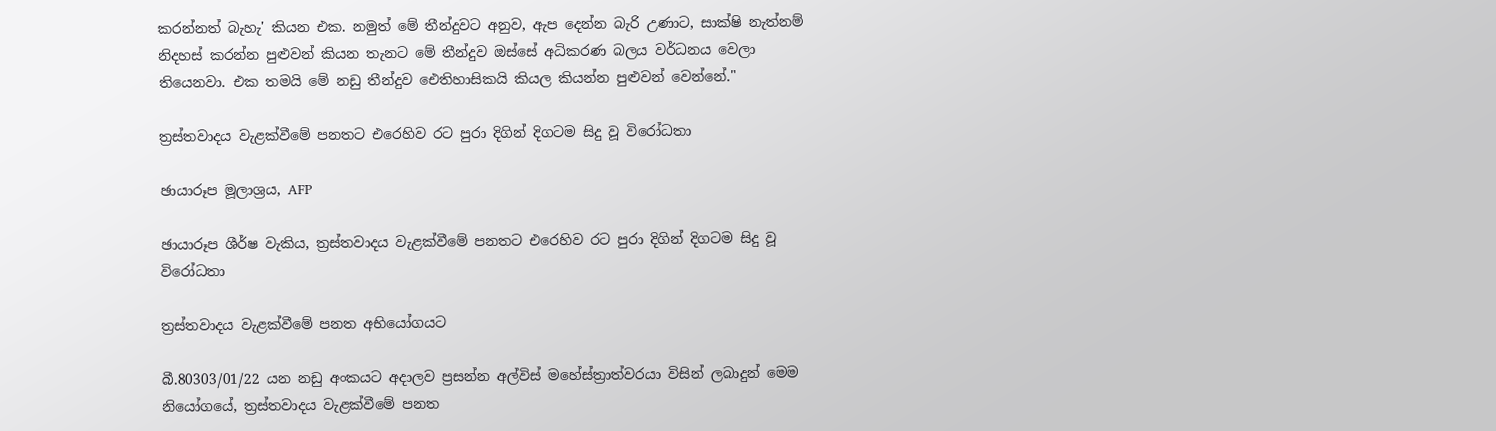කරන්නත් බැහැ' කියන එක. නමුත් මේ තීන්දුවට අනුව, ඇප දෙන්න බැරි උණාට, සාක්ෂි නැත්නම් නිදහස් කරන්න පුළුවන් කියන තැනට මේ තීන්දුව ඔස්සේ අධිකරණ බලය වර්ධනය වෙලා තියෙනවා. එක තමයි මේ නඩු තීන්දුව ඓතිහාසිකයි කියල කියන්න පුළුවන් වෙන්නේ."

ත්‍රස්තවාදය වැළක්වීමේ පනතට එරෙහිව රට පුරා දිගින් දිගටම සිදු වූ විරෝධතා

ඡායාරූප මූලාශ්‍රය, AFP

ඡායාරූප ශීර්ෂ වැකිය, ත්‍රස්තවාදය වැළක්වීමේ පනතට එරෙහිව රට පුරා දිගින් දිගටම සිදු වූ විරෝධතා

ත්‍රස්තවාදය වැළක්වීමේ පනත අභියෝගයට

බී.80303/01/22 යන නඩු අංකයට අදාලව ප්‍රසන්න අල්විස් මහේස්ත්‍රාත්වරයා විසින් ලබාදුන් මෙම නියෝගයේ, ත්‍රස්තවාදය වැළක්වීමේ පනත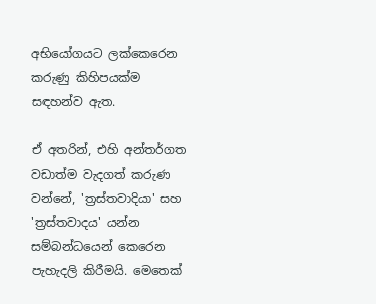අභියෝගයට ලක්කෙරෙන කරුණු කිහිපයක්ම සඳහන්ව ඇත.

ඒ අතරින්, එහි අන්තර්ගත වඩාත්ම වැදගත් කරුණ වන්නේ, 'ත්‍රස්තවාදියා' සහ 'ත්‍රස්තවාදය' යන්න සම්බන්ධයෙන් කෙරෙන පැහැදලි කිරීමයි. මෙතෙක්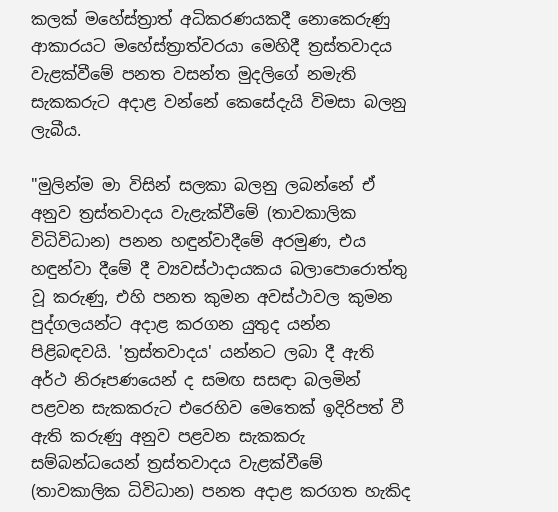කලක් මහේස්ත්‍රාත් අධිකරණයකදී නොකෙරුණු ආකාරයට මහේස්ත්‍රාත්වරයා මෙහිදී ත්‍රස්තවාදය වැළක්වීමේ පනත වසන්ත මුදලිගේ නමැති සැකකරුට අදාළ වන්නේ කෙසේදැයි විමසා බලනු ලැබීය.

"මුලින්ම මා විසින් සලකා බලනු ලබන්නේ ඒ අනුව ත්‍රස්තවාදය වැළැක්වීමේ (තාවකාලික විධිවිධාන) පනන හඳුන්වාදීමේ අරමුණ, එය හඳුන්වා දීමේ දී ව්‍යවස්ථාදායකය බලාපොරොත්තු වූ කරුණු, එහි පනත කුමන අවස්ථාවල කුමන පුද්ගලයන්ට අදාළ කරගන යුතුද යන්න පිළිබඳවයි. 'ත්‍රස්තවාදය' යන්නට ලබා දී ඇති අර්ථ නිරූපණයෙන් ද සමඟ සසඳා බලමින් පළවන සැකකරුට එරෙහිව මෙතෙක් ඉදිරිපත් වී ඇති කරුණු අනුව පළවන සැකකරු සම්බන්ධයෙන් ත්‍රස්තවාදය වැළක්වීමේ (තාවකාලික ධිවිධාන) පනත අදාළ කරගත හැකිද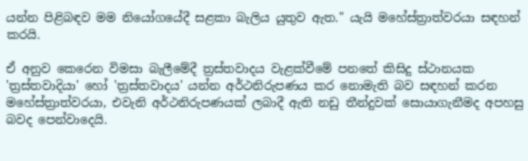යන්න පිළිබඳව මම නියෝගයේදී සළකා බැලිය යුතුව ඇත." යැයි මහේස්ත්‍රාත්වරයා සඳහන් කරයි.

ඒ අනුව කෙරෙන විමසා බැලීමේදී ත්‍රස්තවාදය වැළක්වීමේ පනතේ කිසිදු ස්ථානයක 'ත්‍රස්තවාදියා' හෝ 'ත්‍රස්තවාදය' යන්න අර්ථනිරුපණය කර නොමැති බව සඳහන් කරන මහේස්ත්‍රාත්වරයා, එවැනි අර්ථනිරුපණයක් ලබාදී ඇති නඩු තීන්දුවක් සොයාගැනීමද අපහසු බවද පෙන්වාදෙයි.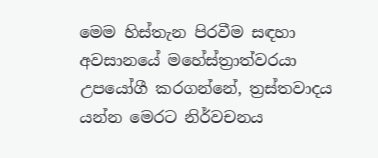මෙම හිස්තැන පිරවීම සඳහා අවසානයේ මහේස්ත්‍රාත්වරයා උපයෝගී කරගන්නේ, ත්‍රස්තවාදය යන්න මෙරට නිර්වචනය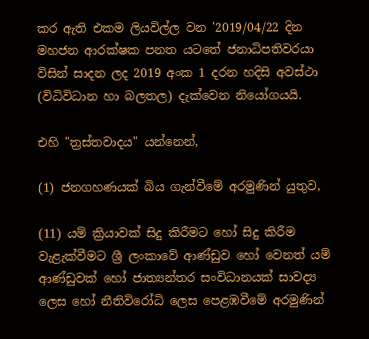කර ඇති එකම ලියවිල්ල වන '2019/04/22 දින මහජන ආරක්ෂක පනත යටතේ ජනාධිපතිවරයා විසින් සාදන ලද 2019 අංක 1 දරන හදිසි අවස්ථා (විධිවිධාන හා බලතල) දැක්වෙන නියෝගයයි.

එහි "ත්‍රස්තවාදය" යන්නෙන්,

(1) ජනගහණයක් බිය ගැන්වීමේ අරමුණින් යුතුව,

(11) යම් ක්‍රියාවක් සිදු කිරීමට හෝ සිදු කිරීම වැළැක්වීමට ශ්‍රී ලංකාවේ ආණ්ඩුව හෝ වෙනත් යම් ආණ්ඩුවක් හෝ ජාත්‍යන්තර සංවිධානයක් සාවද්‍ය ලෙස හෝ නීතිවිරෝධි ලෙස පෙළඹවීමේ අරමුණින්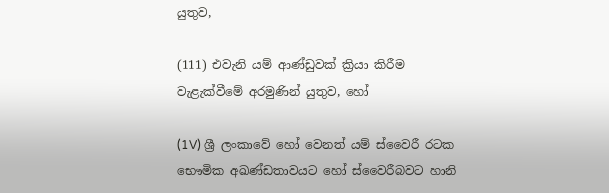යුතුව,

(111) එවැනි යම් ආණ්ඩුවක් ක්‍රියා කිරීම වැළැක්වීමේ අරමුණින් යුතුව, හෝ

(1V) ශ්‍රී ලංකාවේ හෝ වෙනත් යම් ස්වෛරී රටක භෞමික අඛණ්ඩතාවයට හෝ ස්වෛරීබවට හානි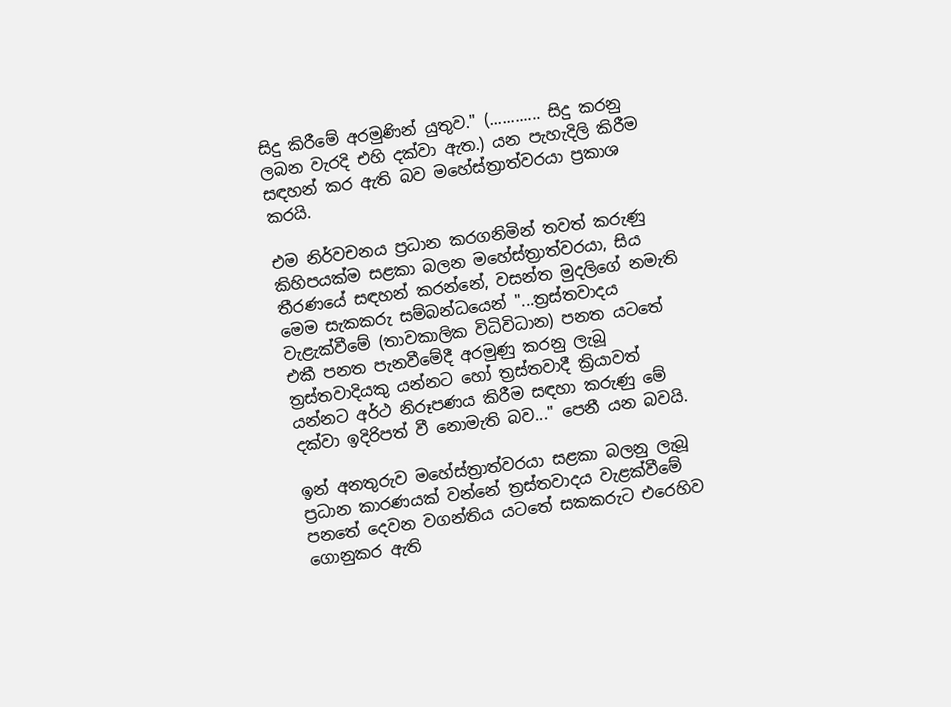සිදු කිරීමේ අරමුණින් යුතුව." (............ සිදු කරනු ලබන වැරදි එහි දක්වා ඇත.) යන පැහැදිලි කිරීම සඳහන් කර ඇති බව මහේස්ත්‍රාත්වරයා ප්‍රකාශ කරයි.

එම නිර්වචනය ප්‍රධාන කරගනිමින් තවත් කරුණු කිහිපයක්ම සළකා බලන මහේස්ත්‍රාත්වරයා, සිය තීරණයේ සඳහන් කරන්නේ, වසන්ත මුදලිගේ නමැති මෙම සැකකරු සම්බන්ධයෙන් "...ත්‍රස්තවාදය වැළැක්වීමේ (තාවකාලික විධිවිධාන) පනත යටතේ එකී පනත පැනවීමේදී අරමුණු කරනු ලැබූ ත්‍රස්තවාදියකු යන්නට හෝ ත්‍රස්තවාදී ක්‍රියාවත් යන්නට අර්ථ නිරූපණය කිරීම සඳහා කරුණු මේ දක්වා ඉදිරිපත් වී නොමැති බව..." පෙනී යන බවයි.

ඉන් අනතුරුව මහේස්ත්‍රාත්වරයා සළකා බලනු ලැබූ ප්‍රධාන කාරණයක් වන්නේ ත්‍රස්තවාදය වැළක්වීමේ පනතේ දෙවන වගන්තිය යටතේ සකකරුට එරෙහිව ගොනුකර ඇති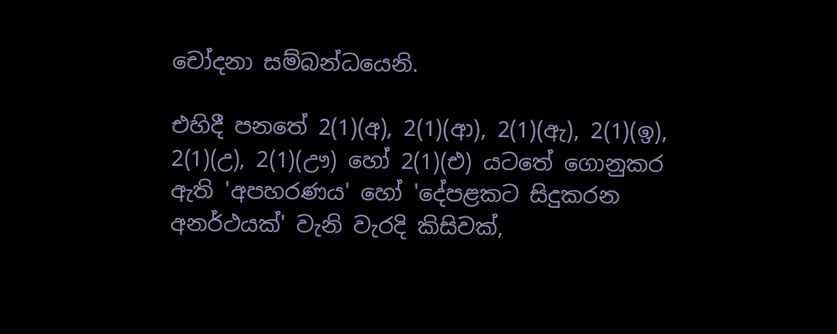චෝදනා සම්බන්ධයෙනි.

එහිදී පනතේ 2(1)(අ), 2(1)(ආ), 2(1)(ඇ), 2(1)(ඉ), 2(1)(උ), 2(1)(ඌ) හෝ 2(1)(එ) යටතේ ගොනුකර ඇති 'අපහරණය' හෝ 'දේපළකට සිදුකරන අනර්ථයක්' වැනි වැරදි කිසිවක්,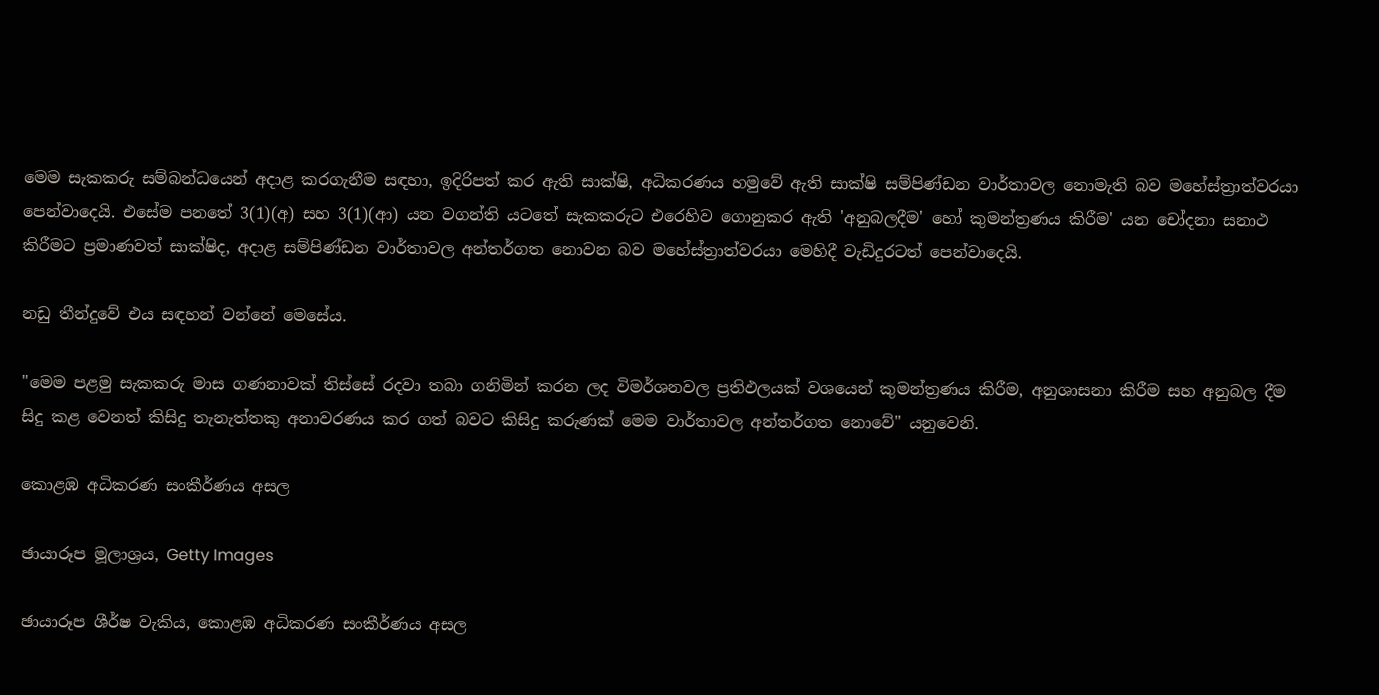මෙම සැකකරු සම්බන්ධයෙන් අදාළ කරගැනීම සඳහා, ඉදිරිපත් කර ඇති සාක්ෂි, අධිකරණය හමුවේ ඇති සාක්ෂි සම්පිණ්ඩන වාර්තාවල නොමැති බව මහේස්ත්‍රාත්වරයා පෙන්වාදෙයි. එසේම පනතේ 3(1)(අ) සහ 3(1)(ආ) යන වගන්ති යටතේ සැකකරුට එරෙහිව ගොනුකර ඇති 'අනුබලදීම' හෝ කුමන්ත්‍රණය කිරීම' යන චෝදනා සනාථ කිරීමට ප්‍රමාණවත් සාක්ෂිද, අදාළ සම්පිණ්ඩන වාර්තාවල අන්තර්ගත නොවන බව මහේස්ත්‍රාත්වරයා මෙහිදී වැඩිදුරටත් පෙන්වාදෙයි.

නඩු තීන්දුවේ එය සඳහන් වන්නේ මෙසේය.

"මෙම පළමු සැකකරු මාස ගණනාවක් තිස්සේ රදවා තබා ගනිමින් කරන ලද විමර්ශනවල ප්‍රතිඵලයක් වශයෙන් කුමන්ත්‍රණය කිරීම, අනුශාසනා කිරීම සහ අනුබල දීම සිදු කළ වෙනත් කිසිදු තැනැත්තකු අනාවරණය කර ගත් බවට කිසිදු කරුණක් මෙම වාර්තාවල අන්තර්ගත නොවේ" යනුවෙනි.

කොළඹ අධිකරණ සංකීර්ණය අසල

ඡායාරූප මූලාශ්‍රය, Getty Images

ඡායාරූප ශීර්ෂ වැකිය, කොළඹ අධිකරණ සංකීර්ණය අසල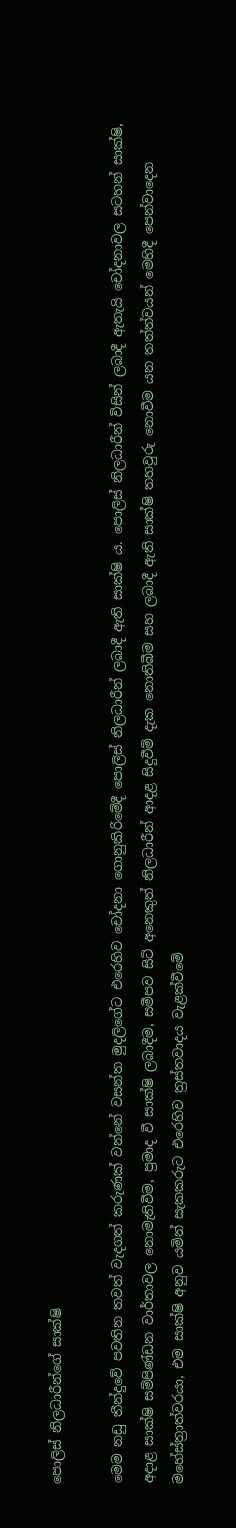පොලිස් නිලධාරීන්ගේ සාක්ෂි

මෙම නඩු තීන්දුවේ පවතින තවත් වැදගත් කරුණක් වන්නේ වසන්ත මුදලිගේට එරෙහිව චෝදනා ගොනුකිරිමේදී පොලිස් නිලධාරීන් ලබාදී ඇති සාක්ෂි ය. පොලිස් නිලධාරීන් විසින් ලබාදී ඇතැයි චෝදනාවල සටහන් සාක්ෂි, අදාළ සාක්ෂි සම්පිණ්ඩන වාර්තාවල නොමැතිවීම, ප්‍රමාද වී සාක්ෂි ලබාදීම, සමීපව සිටි අනෙකුත් නිලධාරීන් ආදළ සිදුවීම් දැක නොතිබීම සහ ලබාදී ඇති සාක්ෂි තහවුරු නොවීම යන තත්ත්වයන් මෙහිදී පෙන්වාදෙන මහේස්ත්‍රාත්වරයා, එම සාක්ෂි අනුව යමින් සැකකරුට එරෙහිව ත්‍රස්තවාදය වැළක්වීමේ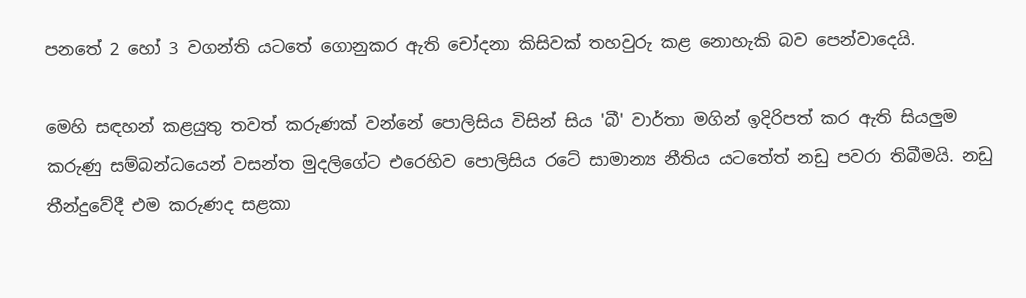පනතේ 2 හෝ 3 වගන්ති යටතේ ගොනුකර ඇති චෝදනා කිසිවක් තහවුරු කළ නොහැකි බව පෙන්වාදෙයි.

මෙහි සඳහන් කළයුතු තවත් කරුණක් වන්නේ පොලිසිය විසින් සිය 'බී' වාර්තා මගින් ඉදිරිපත් කර ඇති සියලුම කරුණු සම්බන්ධයෙන් වසන්ත මුදලිගේට එරෙහිව පොලිසිය රටේ සාමාන්‍ය නීතිය යටතේත් නඩු පවරා තිබීමයි. නඩු තීන්දුවේදී එම කරුණද සළකා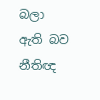බලා ඇති බව නීතිඥ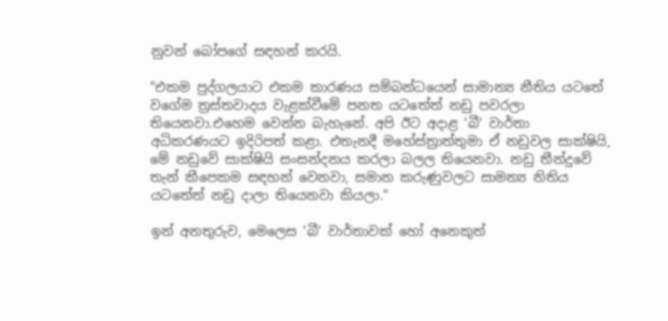නුවන් බෝපගේ සඳහන් කරයි.

"එකම පුද්ගලයාට එකම කාරණය සම්බන්ධයෙන් සාමාන්‍ය නීතිය යටතේ වගේම ත්‍රස්තවාදය වැළක්වීමේ පනත යටතේත් නඩු පවරලා තියෙනවා.එහෙම වෙන්න බැහැනේ. අපි ඊට අදාළ 'බී' වාර්තා අධිකරණයට ඉදිරිපත් කළා. එතැනදී මහේස්ත්‍රාත්තුමා ඒ නඩුවල සාක්ෂියි, මේ නඩුවේ සාක්ෂියි සංසන්දනය කරලා බලල තියෙනවා. නඩු තීන්දුවේ තැන් කීපෙකම සඳහන් වෙනවා, සමාන කරුණුවලට සාමන්‍ය නිතිය යටතේත් නඩු දාලා තියෙනවා කියලා."

ඉන් අනතුරුව, මෙලෙස 'බී' වාර්තාවක් හෝ අනෙකුත්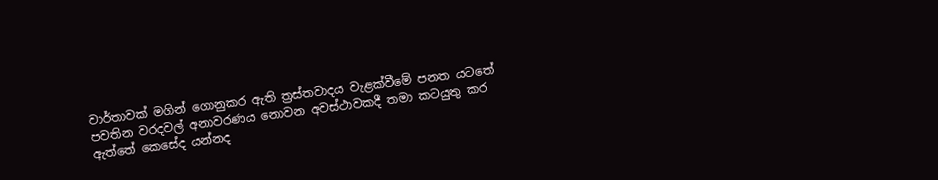වාර්තාවක් මගින් ගොනුකර ඇති ත්‍රස්තවාදය වැළක්වීමේ පනත යටතේ පවතින වරදවල් අනාවරණය නොවන අවස්ථාවකදී තමා කටයුතු කර ඇත්තේ කෙසේද යන්නද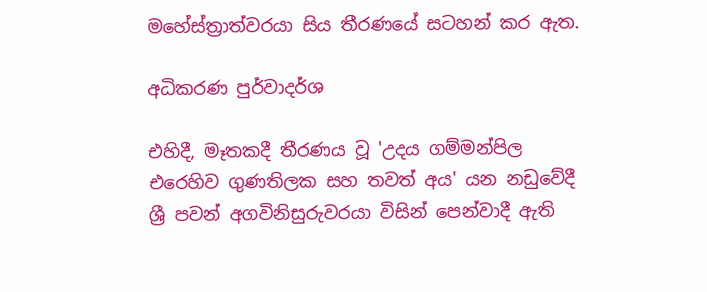මහේස්ත්‍රාත්වරයා සිය තීරණයේ සටහන් කර ඇත.

අධිකරණ පුර්වාදර්ශ

එහිදී, මෑතකදී තීරණය වූ 'උදය ගම්මන්පිල එරෙහිව ගුණතිලක සහ තවත් අය' යන නඩුවේදී ශ්‍රී පවන් අගවිනිසුරුවරයා විසින් පෙන්වාදී ඇති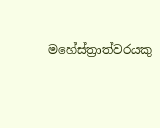මහේස්ත්‍රාත්වරයකු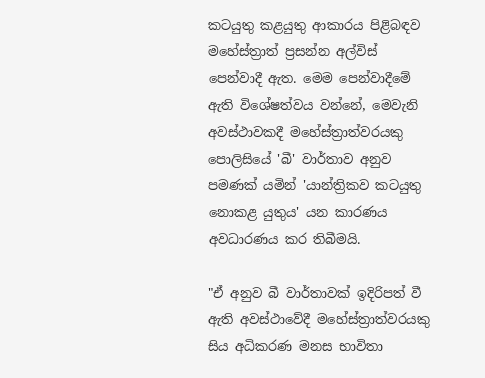කටයුතු කළයුතු ආකාරය පිළිබඳව මහේස්ත්‍රාත් ප්‍රසන්න අල්විස් පෙන්වාදී ඇත. මෙම පෙන්වාදීමේ ඇති විශේෂත්වය වන්නේ, මෙවැනි අවස්ථාවකදී මහේස්ත්‍රාත්වරයකු පොලිසියේ 'බී' වාර්තාව අනුව පමණක් යමින් 'යාන්ත්‍රිකව කටයුතු නොකළ යුතුය' යන කාරණය අවධාරණය කර තිබීමයි.

"ඒ අනුව බී වාර්තාවක් ඉදිරිපත් වී ඇති අවස්ථාවේදී මහේස්ත්‍රාත්වරයකු සිය අධිකරණ මනස භාවිතා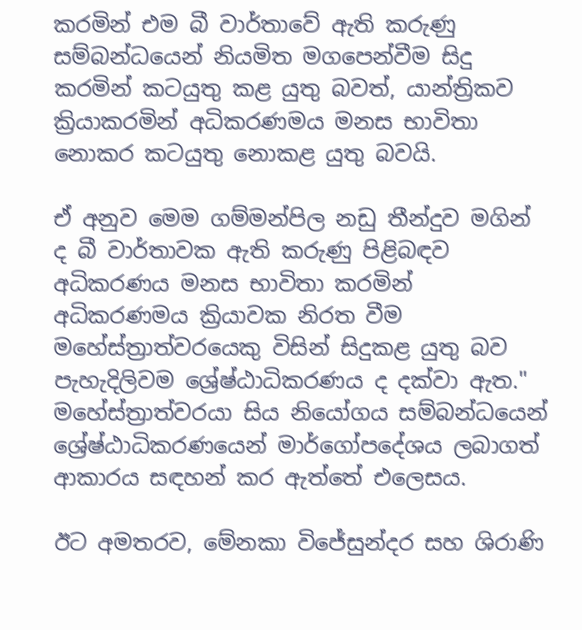කරමින් එම බී වාර්තාවේ ඇති කරුණු සම්බන්ධයෙන් නියමිත මගපෙන්වීම සිදු කරමින් කටයුතු කළ යුතු බවත්, යාන්ත්‍රිකව ක්‍රියාකරමින් අධිකරණමය මනස භාවිතා නොකර කටයුතු නොකළ යුතු බවයි.

ඒ අනුව මෙම ගම්මන්පිල නඩු තීන්දුව මගින් ද බී වාර්තාවක ඇති කරුණු පිළිබඳව අධිකරණය මනස භාවිතා කරමින් අධිකරණමය ක්‍රියාවක නිරත වීම මහේස්ත්‍රාත්වරයෙකු විසින් සිදුකළ යුතු බව පැහැදිලිවම ශ්‍රේෂ්ඨාධිකරණය ද දක්වා ඇත." මහේස්ත්‍රාත්වරයා සිය නියෝගය සම්බන්ධයෙන් ශ්‍රේෂ්ඨාධිකරණයෙන් මාර්ගෝපදේශය ලබාගත් ආකාරය සඳහන් කර ඇත්තේ එලෙසය.

ඊට අමතරව, මේනකා විජේසුන්දර සහ ශිරාණි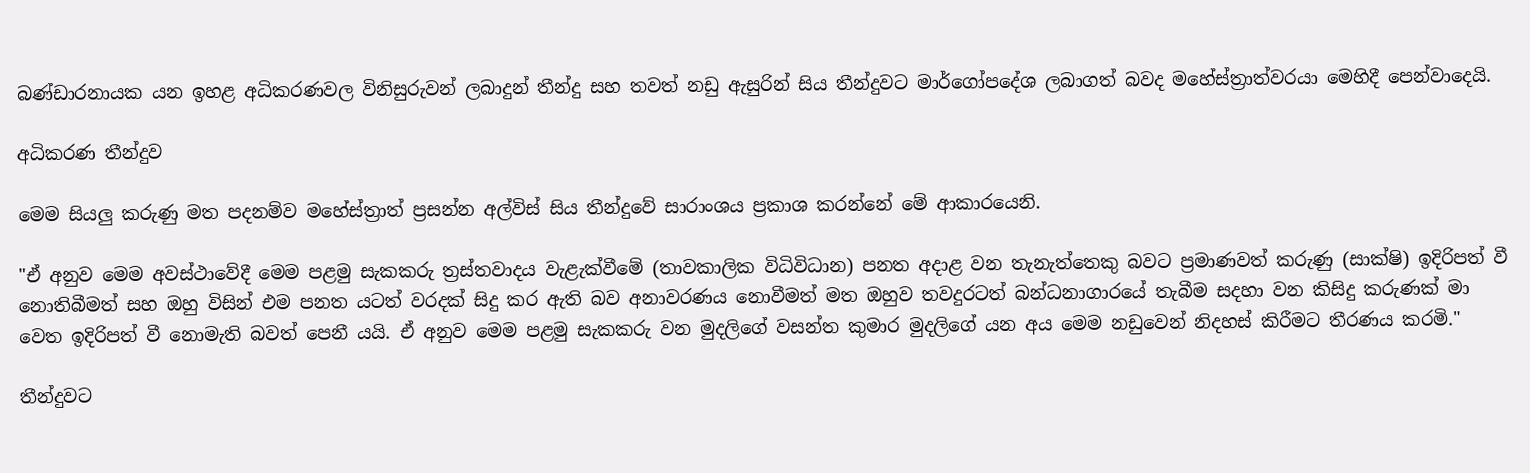බණ්ඩාරනායක යන ඉහළ අධිකරණවල විනිසුරුවන් ලබාදුන් තීන්දු සහ තවත් නඩු ඇසුරින් සිය තීන්දුවට මාර්ගෝපදේශ ලබාගත් බවද මහේස්ත්‍රාත්වරයා මෙහිදී පෙන්වාදෙයි.

අධිකරණ තීන්දුව

මෙම සියලු කරුණු මත පදනම්ව මහේස්ත්‍රාත් ප්‍රසන්න අල්විස් සිය තීන්දුවේ සාරාංශය ප්‍රකාශ කරන්නේ මේ ආකාරයෙනි.

"ඒ අනුව මෙම අවස්ථාවේදී මෙම පළමු සැකකරු ත්‍රස්තවාදය වැළැක්වීමේ (තාවකාලික විධිවිධාන) පනත අදාළ වන තැනැත්තෙකු බවට ප්‍රමාණවත් කරුණු (සාක්ෂි) ඉදිරිපත් වී නොතිබීමත් සහ ඔහු විසින් එම පනත යටත් වරදක් සිදු කර ඇති බව අනාවරණය නොවීමත් මත ඔහුව තවදුරටත් බන්ධනාගාරයේ තැබීම සදහා වන කිසිදු කරුණක් මා වෙත ඉදිරිපත් වී නොමැති බවත් පෙනී යයි. ඒ අනුව මෙම පළමු සැකකරු වන මුදලිගේ වසන්ත කුමාර මුදලිගේ යන අය මෙම නඩුවෙන් නිදහස් කිරීමට තීරණය කරමි."

තීන්දුවට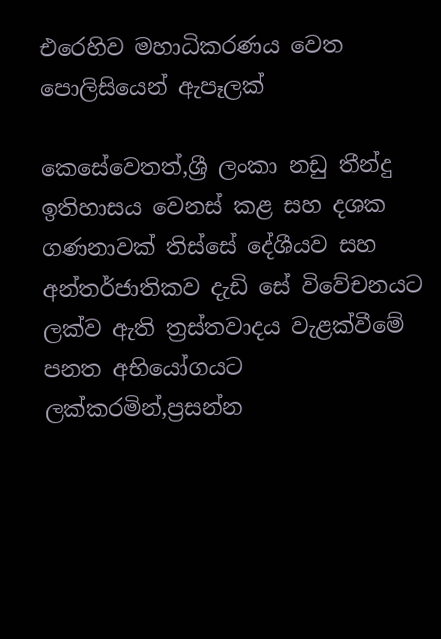එරෙහිව මහාධිකරණය වෙත පොලිසියෙන් ඇපෑලක්

කෙසේවෙතත්,ශ්‍රී ලංකා නඩු තීන්දු ඉතිහාසය වෙනස් කළ සහ දශක ගණනාවක් තිස්සේ දේශීයව සහ අන්තර්ජාතිකව දැඩි සේ විවේචනයට ලක්ව ඇති ත්‍රස්තවාදය වැළක්වීමේ පනත අභියෝගයට ලක්කරමින්,ප්‍රසන්න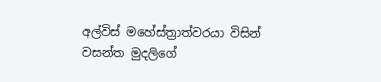අල්විස් මහේස්ත්‍රාත්වරයා විසින් වසන්ත මුදලිගේ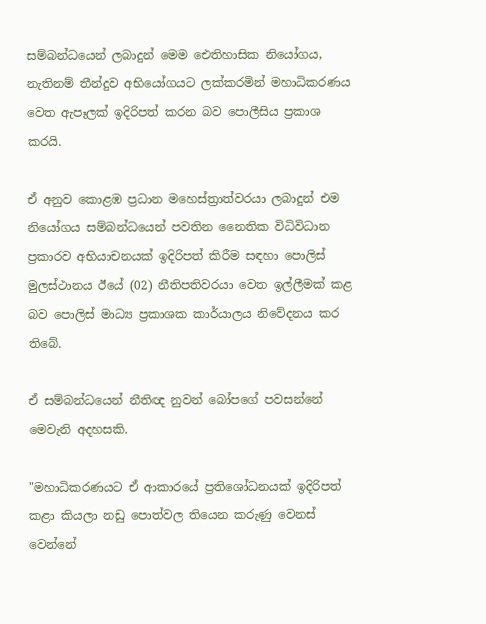සම්බන්ධයෙන් ලබාදුන් මෙම ඓතිහාසික නියෝගය, නැතිනම් තීන්දුව අභියෝගයට ලක්කරමින් මහාධිකරණය වෙත ඇපෑලක් ඉදිරිපත් කරන බව පොලීසිය ප්‍රකාශ කරයි.

ඒ අනුව කොළඹ ප්‍රධාන මහෙස්ත්‍රාත්වරයා ලබාදුන් එම නියෝගය සම්බන්ධයෙන් පවතින නෛතික විධිවිධාන ප්‍රකාරව අභියාචනයක් ඉදිරිපත් කිරීම සඳහා පොලිස් මුලස්ථානය ඊයේ (02) නීතිපතිවරයා වෙත ඉල්ලීමක් කළ බව පොලිස් මාධ්‍ය ප්‍රකාශක කාර්යාලය නිවේදනය කර තිබේ.

ඒ සම්බන්ධයෙන් නීතිඥ නුවන් බෝපගේ පවසන්නේ මෙවැනි අදහසකි.

"මහාධිකරණයට ඒ ආකාරයේ ප්‍රතිශෝධනයක් ඉදිරිපත් කළා කියලා නඩු පොත්වල තියෙන කරුණු වෙනස් වෙන්නේ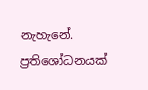නැහැනේ. ප්‍රතිශෝධනයක්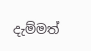දැම්මත්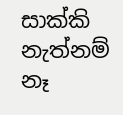සාක්කි නැත්නම් නෑ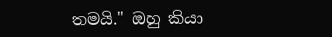තමයි." ඔහු කියා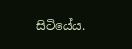සිටියේය.